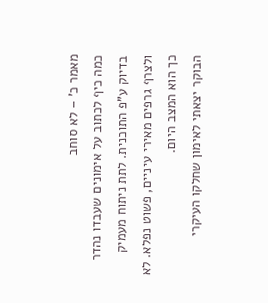מאמר כ' – לא סוחב
כמה כיף לכתוב על אימונים שעבדו נהדר בדיוק ע"פ התוכנית. לתת ניתוח מעמיק ולצרף גרפים מאירי עיניים, פשוט נפלא. לא כך הוא המצב היום.
הבוקר יצאתי לאימון שחלקו העיקרי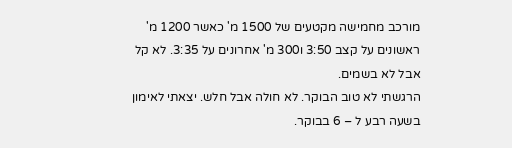מורכב מחמישה מקטעים של 1500 מ' כאשר 1200 מ' ראשונים על קצב 3:50 ו300 מ' אחרונים על 3:35. לא קל אבל לא בשמים.
הרגשתי לא טוב הבוקר. לא חולה אבל חלש. יצאתי לאימון בשעה רבע ל – 6 בבוקר.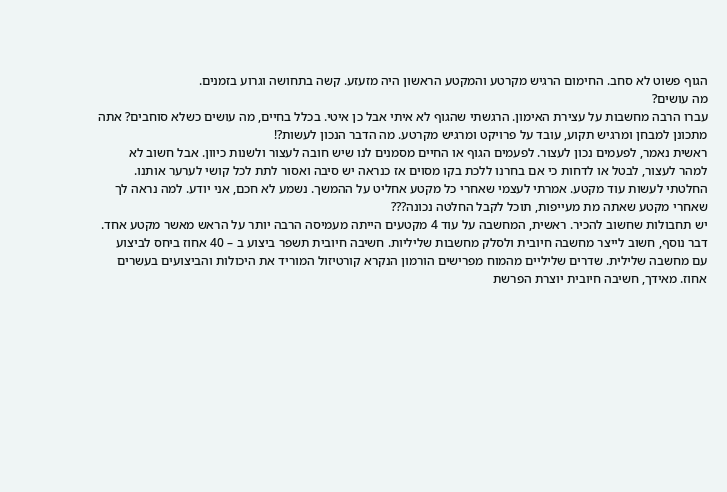הגוף פשוט לא סחב. החימום הרגיש מקרטע והמקטע הראשון היה מזעזע. קשה בתחושה וגרוע בזמנים.
מה עושים?
עברו הרבה מחשבות על עצירת האימון. הרגשתי שהגוף לא איתי אבל כן איטי. בכלל בחיים, מה עושים כשלא סוחבים? אתה מתכונן למבחן ומרגיש תקוע, עובד על פרויקט ומרגיש מקרטע. מה הדבר הנכון לעשות?!
ראשית נאמר, לפעמים נכון לעצור. לפעמים הגוף או החיים מסמנים לנו שיש חובה לעצור ולשנות כיוון. אבל חשוב לא למהר לעצור, לבטל או לדחות כי אם בחרנו ללכת בקו מסוים אז כנראה יש סיבה ואסור לתת לכל קושי לערער אותנו.
החלטתי לעשות עוד מקטע. אמרתי לעצמי שאחרי כל מקטע אחליט על ההמשך. נשמע לא חכם, אני יודע. למה נראה לך שאחרי מקטע שאתה מת מעייפות, תוכל לקבל החלטה נכונה???
יש תחבולות שחשוב להכיר. ראשית, המחשבה על עוד 4 מקטעים הייתה מעמיסה הרבה יותר על הראש מאשר מקטע אחד.
דבר נוסף, חשוב לייצר מחשבה חיובית ולסלק מחשבות שליליות. חשיבה חיובית תשפר ביצוע ב – 40 אחוז ביחס לביצוע עם מחשבה שלילית. שדרים שליליים מהמוח מפרישים הורמון הנקרא קורטיזול המוריד את היכולות והביצועים בעשרים אחוז. מאידך, חשיבה חיובית יוצרת הפרשת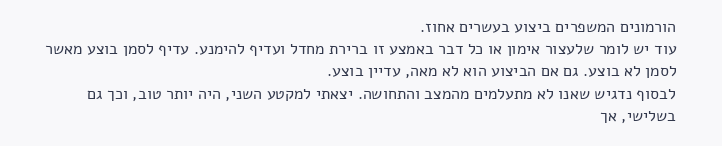הורמונים המשפרים ביצוע בעשרים אחוז.
עוד יש לומר שלעצור אימון או כל דבר באמצע זו ברירת מחדל ועדיף להימנע. עדיף לסמן בוצע מאשר לסמן לא בוצע. גם אם הביצוע הוא לא מאה, עדיין בוצע.
לבסוף נדגיש שאנו לא מתעלמים מהמצב והתחושה. יצאתי למקטע השני, היה יותר טוב, וכך גם בשלישי, אך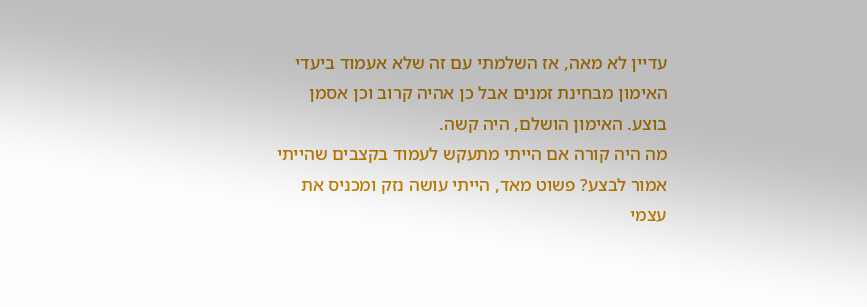עדיין לא מאה, אז השלמתי עם זה שלא אעמוד ביעדי האימון מבחינת זמנים אבל כן אהיה קרוב וכן אסמן בוצע. האימון הושלם, היה קשה.
מה היה קורה אם הייתי מתעקש לעמוד בקצבים שהייתי אמור לבצע? פשוט מאד, הייתי עושה נזק ומכניס את עצמי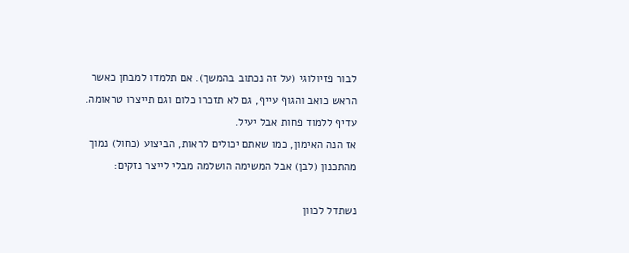לבור פזיולוגי (על זה נכתוב בהמשך). אם תלמדו למבחן כאשר הראש כואב והגוף עייף, גם לא תזכרו כלום וגם תייצרו טראומה. עדיף ללמוד פחות אבל יעיל.
אז הנה האימון, כמו שאתם יכולים לראות, הביצוע (כחול) נמוך מהתכנון (לבן) אבל המשימה הושלמה מבלי לייצר נזקים:

נשתדל לכוון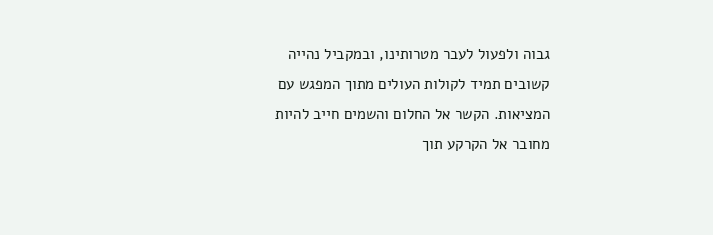גבוה ולפעול לעבר מטרותינו, ובמקביל נהייה קשובים תמיד לקולות העולים מתוך המפגש עם המציאות. הקשר אל החלום והשמים חייב להיות מחובר אל הקרקע תוך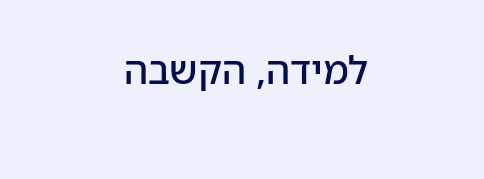למידה, הקשבה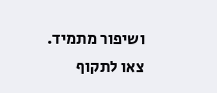ושיפור מתמיד.
צאו לתקוף